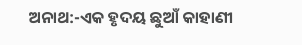ଅନାଥ:-ଏକ ହୃଦୟ ଛୁଆଁ କାହାଣୀ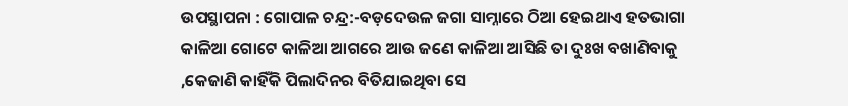ଉପସ୍ଥାପନା : ଗୋପାଳ ଚନ୍ଦ୍ର:-ବଡ଼ଦେଉଳ ଜଗା ସାମ୍ନାରେ ଠିଆ ହେଇଥାଏ ହତଭାଗା କାଳିଆ ଗୋଟେ କାଳିଆ ଆଗରେ ଆଉ ଜଣେ କାଳିଆ ଆସିଛି ତା ଦୁଃଖ ବଖାଣିବାକୁ ,କେଜାଣି କାହିଁକି ପିଲାଦିନର ବିତିଯାଇଥିବା ସେ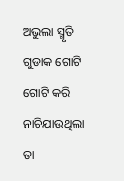ଅଭୁଲା ସ୍ମୃତି ଗୁଡାକ ଗୋଟି ଗୋଟି କରି ନାଚିଯାଉଥିଲା ତା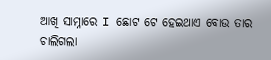ଆଖି ସାମ୍ନାରେ I ଛୋଟ ଟେ ହେଇଥାଏ ବୋଉ ତାର ଚାଲିଗଲା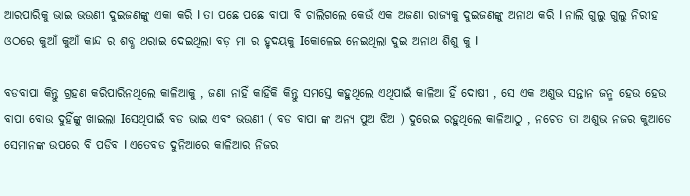ଆରପାରିକୁ ଭାଇ ଭଉଣୀ ଦୁଇଜଣଙ୍କୁ ଏକା କରି I ତା ପଛେ ପଛେ ବାପା ବି ଚାଲିଗଲେ କେଉଁ ଏକ ଅଜଣା ରାଜ୍ୟକୁ ଦୁଇଜଣଙ୍କୁ ଅନାଥ କରି I ନାଲି ଗୁଲୁ ଗୁଲୁ ନିରୀହ ଓଠରେ କୁଆଁ କୁଆଁ କାନ୍ଦ ର ଶବ୍ଧ ଥରାଇ ଦେଇଥିଲା ବଡ଼ ମା ର ହୃଦୟକୁ Iକୋଳେଇ ନେଇଥିଲା ଦୁଇ ଅନାଥ ଶିଶୁ କୁ I

ବଡବାପା କିନ୍ତୁ ଗ୍ରହଣ କରିପାରିନଥିଲେ କାଳିଆକୁ , ଜଣା ନାହିଁ କାହିଁକି କିନ୍ତୁ ସମସ୍ତେ କହୁଥିଲେ ଏଥିପାଇଁ କାଳିଆ ହିଁ ଦୋଷୀ , ସେ ଏକ ଅଶୁଭ ସନ୍ତାନ ଜନ୍ମ ହେଉ ହେଉ ବାପା ବୋଉ ଦୁହିଁଙ୍କୁ ଖାଇଲା Iସେଥିପାଇଁ ବଡ ଭାଇ ଏବଂ ଭଉଣୀ ( ବଡ ବାପା ଙ୍କ ଅନ୍ୟ ପୁଅ ଝିଅ ) ଦୁରେଇ ରହୁଥିଲେ କାଳିଆଠୁ , ନଚେତ ତା ଅଶୁଭ ନଜର କୁଆଡେ ସେମାନଙ୍କ ଉପରେ ବି ପଡିବ I ଏତେବଡ ଦୁନିଆରେ କାଳିଆର ନିଜର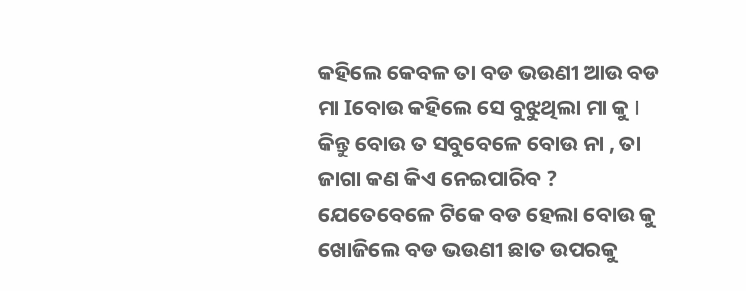କହିଲେ କେବଳ ତା ବଡ ଭଉଣୀ ଆଉ ବଡ ମା Iବୋଉ କହିଲେ ସେ ବୁଝୁଥିଲା ମା କୁ I କିନ୍ତୁ ବୋଉ ତ ସବୁବେଳେ ବୋଉ ନା , ତା ଜାଗା କଣ କିଏ ନେଇପାରିବ ? ଯେତେବେଳେ ଟିକେ ବଡ ହେଲା ବୋଉ କୁ ଖୋଜିଲେ ବଡ ଭଉଣୀ ଛାତ ଉପରକୁ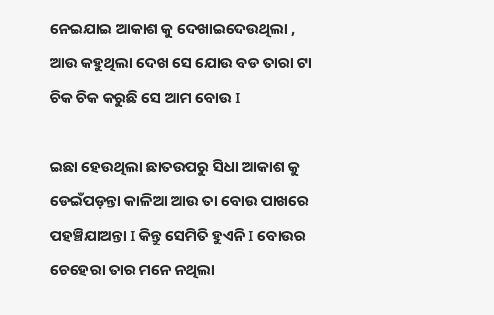ନେଇଯାଇ ଆକାଶ କୁ ଦେଖାଇଦେଉଥିଲା , ଆଉ କହୁଥିଲା ଦେଖ ସେ ଯୋଉ ବଡ ତାରା ଟା ଚିକ ଚିକ କରୁଛି ସେ ଆମ ବୋଉ I

ଇଛା ହେଉଥିଲା ଛାତଉପରୁ ସିଧା ଆକାଶ କୁ ଡେଇଁପଡ଼ନ୍ତା କାଳିଆ ଆଉ ତା ବୋଉ ପାଖରେ ପହଞ୍ଚିଯାଅନ୍ତା I କିନ୍ତୁ ସେମିତି ହୁଏନି I ବୋଉର ଚେହେରା ତାର ମନେ ନଥିଲା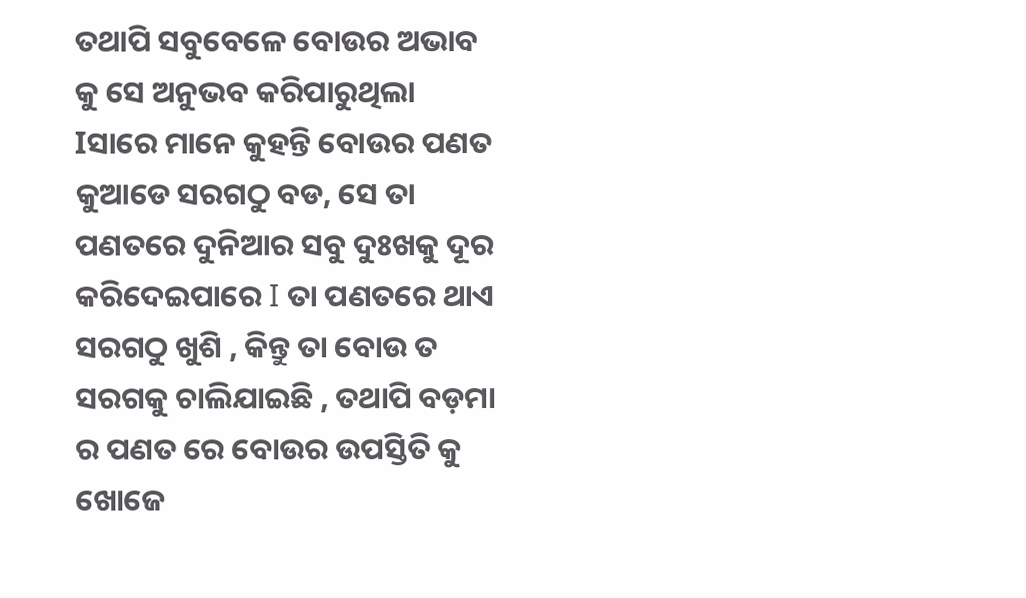ତଥାପି ସବୁବେଳେ ବୋଉର ଅଭାବ କୁ ସେ ଅନୁଭବ କରିପାରୁଥିଲା Iସାରେ ମାନେ କୁହନ୍ତି ବୋଉର ପଣତ କୁଆଡେ ସରଗଠୁ ବଡ, ସେ ତା ପଣତରେ ଦୁନିଆର ସବୁ ଦୁଃଖକୁ ଦୂର କରିଦେଇପାରେ I ତା ପଣତରେ ଥାଏ ସରଗଠୁ ଖୁଶି , କିନ୍ତୁ ତା ବୋଉ ତ ସରଗକୁ ଚାଲିଯାଇଛି , ତଥାପି ବଡ଼ମା ର ପଣତ ରେ ବୋଉର ଉପସ୍ତିତି କୁ ଖୋଜେ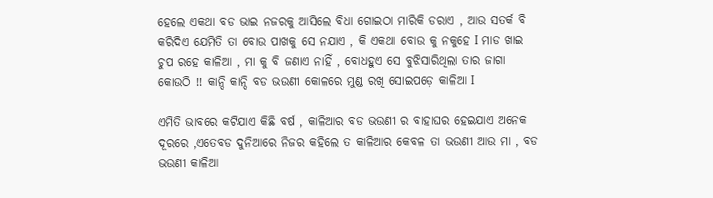ହେଲେ ଏକଥା ବଡ ଭାଇ ନଜରକୁ ଆସିଲେ ବିଧା ଗୋଇଠା ମାରିକି ଡରାଏ , ଆଉ ସତର୍କ ବି କରିଦିଏ ଯେମିତି ତା ବୋଉ ପାଖକୁ ସେ ନଯାଏ , କି ଏକଥା ବୋଉ କୁ ନକୁହେ I ମାଡ ଖାଇ ଚୁପ ରହେ କାଳିଆ , ମା କୁ ବି ଜଣାଏ ନାହିଁ , ବୋଧହୁଏ ସେ ବୁଝିସାରିଥିଲା ତାର ଜାଗା କୋଉଠି !! କାନ୍ଦି କାନ୍ଦି ବଡ ଭଉଣୀ କୋଳରେ ମୁଣ୍ଡ ରଖି ସୋଇପଡ଼େ କାଳିଆ I

ଏମିତି ଭାବରେ କଟିଯାଏ କିଛି ବର୍ଷ , କାଳିଆର ବଡ ଭଉଣୀ ର ବାହାଘର ହେଇଯାଏ ଅନେକ ଦୂରରେ ,ଏତେବଡ ଦୁନିଆରେ ନିଜର କହିଲେ ତ କାଳିଆର କେବଳ ତା ଭଉଣୀ ଆଉ ମା , ବଡ ଭଉଣୀ କାଳିଆ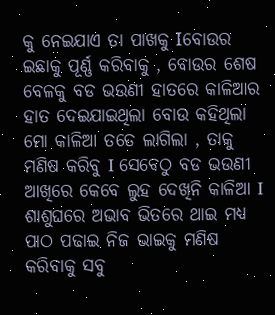କୁ ନେଇଯାଏ ତା ପାଖକୁ Iବୋଉର ଇଛାକୁ ପୂର୍ଣ୍ଣ କରିବାକୁ , ବୋଉର ଶେଷ ବେଳକୁ ବଡ ଭଉଣୀ ହାତରେ କାଳିଆର ହାତ ଦେଇଯାଇଥିଲା ବୋଉ କହିଥିଲା ମୋ କାଳିଆ ତତେ ଲାଗିଲା , ତାକୁ ମଣିଷ କରିବୁ I ସେବେଠୁ ବଡ ଭଉଣୀ ଆଖିରେ କେବେ ଲୁହ ଦେଖିନି କାଳିଆ I ଶାଶୁଘରେ ଅଭାବ ଭିତରେ ଥାଇ ମଧ୍ୟ ପାଠ ପଢାଇ ନିଜ ଭାଇକୁ ମଣିଷ କରିବାକୁ ସବୁ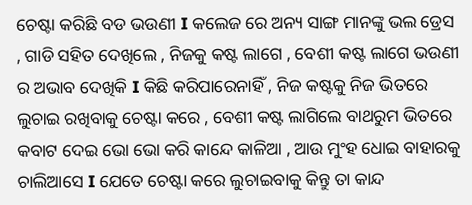ଚେଷ୍ଟା କରିଛି ବଡ ଭଉଣୀ I କଲେଜ ରେ ଅନ୍ୟ ସାଙ୍ଗ ମାନଙ୍କୁ ଭଲ ଡ୍ରେସ , ଗାଡି ସହିତ ଦେଖିଲେ , ନିଜକୁ କଷ୍ଟ ଲାଗେ , ବେଶୀ କଷ୍ଟ ଲାଗେ ଭଉଣୀ ର ଅଭାବ ଦେଖିକି I କିଛି କରିପାରେନାହିଁ , ନିଜ କଷ୍ଟକୁ ନିଜ ଭିତରେ ଲୁଚାଇ ରଖିବାକୁ ଚେଷ୍ଟା କରେ , ବେଶୀ କଷ୍ଟ ଲାଗିଲେ ବାଥରୁମ ଭିତରେ କବାଟ ଦେଇ ଭୋ ଭୋ କରି କାନ୍ଦେ କାଳିଆ , ଆଉ ମୁଂହ ଧୋଇ ବାହାରକୁ ଚାଲିଆସେ I ଯେତେ ଚେଷ୍ଟା କରେ ଲୁଚାଇବାକୁ କିନ୍ତୁ ତା କାନ୍ଦ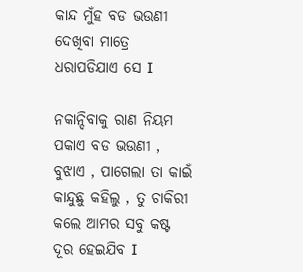କାନ୍ଦ ମୁଁହ ବଡ ଭଉଣୀ ଦେଖିବା ମାତ୍ରେ ଧରାପଡିଯାଏ ସେ I

ନକାନ୍ଦିବାକୁ ରାଣ ନିୟମ ପକାଏ ବଡ ଭଉଣୀ , ବୁଝାଏ , ପାଗେଲା ତା କାଇଁ କାନ୍ଦୁଛୁ କହିଲୁ , ତୁ ଚାକିରୀ କଲେ ଆମର ସବୁ କଷ୍ଟ ଦୂର ହେଇଯିବ I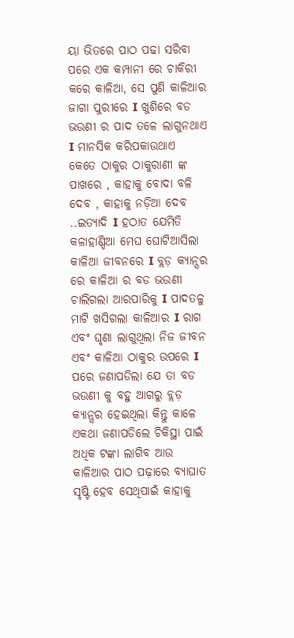ୟା ଭିତରେ ପାଠ ପଢା ସରିବା ପରେ ଏକ କମ୍ପାନୀ ରେ ଚାକିରୀ କରେ କାଳିଆ, ସେ ପୁଣି କାଳିଆର ଜାଗା ପୁରୀରେ I ଖୁଶିରେ ବଡ ଭଉଣୀ ର ପାଦ ତଳେ ଲାଗୁନଥାଏ I ମାନସିକ କରିପକାଉଥାଏ କେତେ ଠାକୁର ଠାକୁରାଣୀ ଙ୍କ ପାଖରେ , କାହାକୁ ବୋଦା ବଳି ଦେବ , କାହାକୁ ନଡ଼ିଆ ଦେବ ..ଇତ୍ୟାଦି I ହଠାତ ଯେମିତି କଳାହାଣ୍ଡିଆ ମେଘ ଘୋଟିଆସିଲା କାଳିଆ ଜୀବନରେ I ବ୍ଲଡ଼ କ୍ୟାନ୍ସର ରେ କାଳିଆ ର ବଡ ଭଉଣୀ ଚାଲିଗଲା ଆରପାରିକୁ I ପାଦତଳୁ ମାଟି ଖସିଗଲା କାଳିଆର I ରାଗ ଏବଂ ଘୃଣା ଲାଗୁଥିଲା ନିଜ ଜୀବନ ଏବଂ କାଳିଆ ଠାକୁର ଉପରେ I ପରେ ଜଣାପଡିଲା ଯେ ତା ବଡ ଭଉଣୀ କୁ ବହୁ ଆଗରୁ ବ୍ଲଡ଼ କ୍ୟାନ୍ସର ହେଇଥିଲା କିନ୍ତୁ କାଳେ ଏକଥା ଜଣାପଡିଲେ ଚିକିସ୍ଥା ପାଇଁ ଅଧିକ ଟଙ୍କା ଲାଗିବ ଆଉ କାଳିଆର ପାଠ ପଢ଼ାରେ ବ୍ୟାଘାତ ସୃଷ୍ଟି ହେବ ସେଥିପାଇଁ କାହାକୁ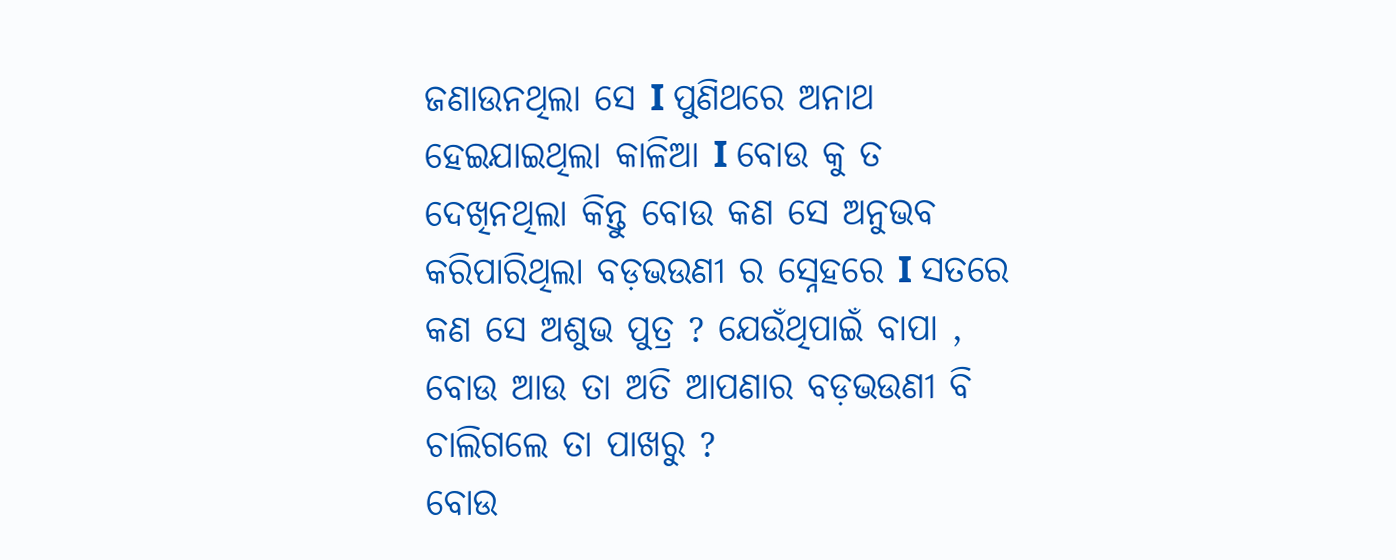ଜଣାଉନଥିଲା ସେ I ପୁଣିଥରେ ଅନାଥ ହେଇଯାଇଥିଲା କାଳିଆ I ବୋଉ କୁ ତ ଦେଖିନଥିଲା କିନ୍ତୁ ବୋଉ କଣ ସେ ଅନୁଭବ କରିପାରିଥିଲା ବଡ଼ଭଉଣୀ ର ସ୍ନେହରେ I ସତରେ କଣ ସେ ଅଶୁଭ ପୁତ୍ର ? ଯେଉଁଥିପାଇଁ ବାପା , ବୋଉ ଆଉ ତା ଅତି ଆପଣାର ବଡ଼ଭଉଣୀ ବି ଚାଲିଗଲେ ତା ପାଖରୁ ?
ବୋଉ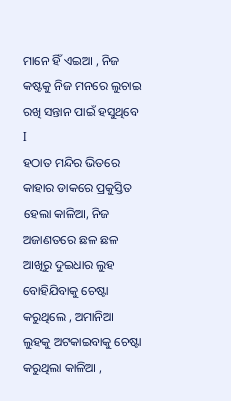ମାନେ ହିଁ ଏଇଆ , ନିଜ କଷ୍ଟକୁ ନିଜ ମନରେ ଲୁଚାଇ ରଖି ସନ୍ତାନ ପାଇଁ ହସୁଥିବେ I
ହଠାତ ମନ୍ଦିର ଭିତରେ କାହାର ଡାକରେ ପ୍ରକୁସ୍ତିତ ହେଲା କାଳିଆ, ନିଜ ଅଜାଣତରେ ଛଳ ଛଳ ଆଖିରୁ ଦୁଇଧାର ଲୁହ ବୋହିଯିବାକୁ ଚେଷ୍ଟା କରୁଥିଲେ , ଅମାନିଆ ଲୁହକୁ ଅଟକାଇବାକୁ ଚେଷ୍ଟା କରୁଥିଲା କାଳିଆ ,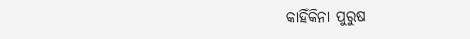କାହିଁକିନା ପୁରୁଷ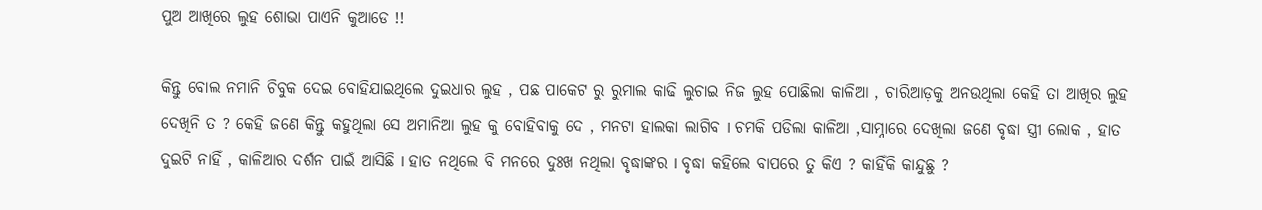ପୁଅ ଆଖିରେ ଲୁହ ଶୋଭା ପାଏନି କୁଆଡେ !!

କିନ୍ତୁ ବୋଲ ନମାନି ଚିବୁକ ଦେଇ ବୋହିଯାଇଥିଲେ ଦୁଇଧାର ଲୁହ , ପଛ ପାକେଟ ରୁ ରୁମାଲ କାଢି ଲୁଚାଇ ନିଜ ଲୁହ ପୋଛିଲା କାଳିଆ , ଚାରିଆଡ଼କୁ ଅନଉଥିଲା କେହି ତା ଆଖିର ଲୁହ ଦେଖିନି ତ ? କେହି ଜଣେ କିନ୍ତୁ କହୁଥିଲା ସେ ଅମାନିଆ ଲୁହ କୁ ବୋହିବାକୁ ଦେ , ମନଟା ହାଲକା ଲାଗିବ I ଚମକି ପଡିଲା କାଳିଆ ,ସାମ୍ନାରେ ଦେଖିଲା ଜଣେ ବୃଦ୍ଧା ସ୍ତ୍ରୀ ଲୋକ , ହାତ ଦୁଇଟି ନାହିଁ , କାଳିଆର ଦର୍ଶନ ପାଇଁ ଆସିଛି I ହାତ ନଥିଲେ ବି ମନରେ ଦୁଃଖ ନଥିଲା ବୃଦ୍ଧାଙ୍କର I ବୃଦ୍ଧା କହିଲେ ବାପରେ ତୁ କିଏ ? କାହିଁକି କାନ୍ଦୁଛୁ ?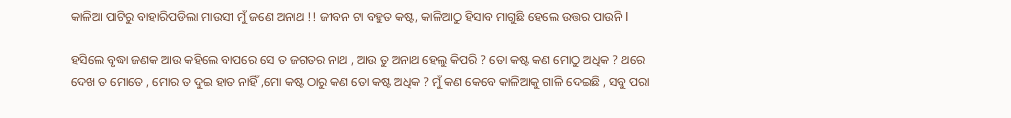କାଳିଆ ପାଟିରୁ ବାହାରିପଡିଲା ମାଉସୀ ମୁଁ ଜଣେ ଅନାଥ !! ଜୀବନ ଟା ବହୁତ କଷ୍ଟ, କାଳିଆଠୁ ହିସାବ ମାଗୁଛି ହେଲେ ଉତ୍ତର ପାଉନି I

ହସିଲେ ବୃଦ୍ଧା ଜଣକ ଆଉ କହିଲେ ବାପରେ ସେ ତ ଜଗତର ନାଥ , ଆଉ ତୁ ଅନାଥ ହେଲୁ କିପରି ? ତୋ କଷ୍ଟ କଣ ମୋଠୁ ଅଧିକ ? ଥରେ ଦେଖ ତ ମୋତେ , ମୋର ତ ଦୁଇ ହାତ ନାହିଁ ,ମୋ କଷ୍ଟ ଠାରୁ କଣ ତୋ କଷ୍ଟ ଅଧିକ ? ମୁଁ କଣ କେବେ କାଳିଆକୁ ଗାଳି ଦେଇଛି , ସବୁ ପରା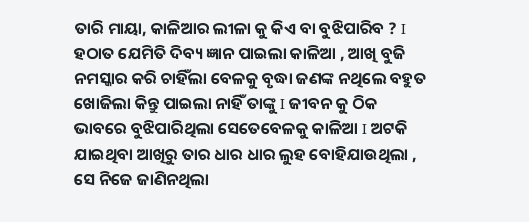ତାରି ମାୟା, କାଳିଆର ଲୀଳା କୁ କିଏ ବା ବୁଝିପାରିବ ? I ହଠାତ ଯେମିତି ଦିବ୍ୟ ଜ୍ଞାନ ପାଇଲା କାଳିଆ , ଆଖି ବୁଜି ନମସ୍କାର କରି ଚାହିଁଲା ବେଳକୁ ବୃଦ୍ଧା ଜଣଙ୍କ ନଥିଲେ ବହୁତ ଖୋଜିଲା କିନ୍ତୁ ପାଇଲା ନାହିଁ ତାଙ୍କୁ I ଜୀବନ କୁ ଠିକ ଭାବରେ ବୁଝିପାରିଥିଲା ସେତେବେଳକୁ କାଳିଆ I ଅଟକି ଯାଇଥିବା ଆଖିରୁ ତାର ଧାର ଧାର ଲୁହ ବୋହିଯାଉଥିଲା , ସେ ନିଜେ ଜାଣିନଥିଲା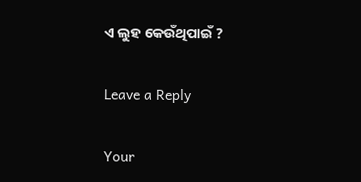ଏ ଲୁହ କେଉଁଥିପାଇଁ ?

Leave a Reply

Your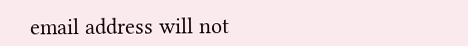email address will not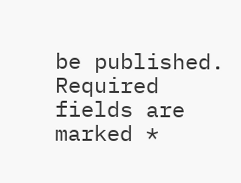be published. Required fields are marked *